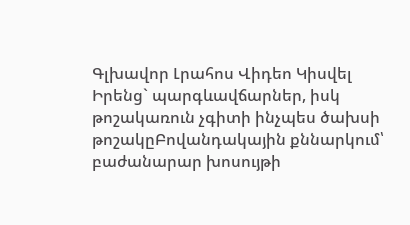Գլխավոր Լրահոս Վիդեո Կիսվել
Իրենց` պարգևավճարներ, իսկ թոշակառուն չգիտի ինչպես ծախսի թոշակըԲովանդակային քննարկում՝ բաժանարար խոսույթի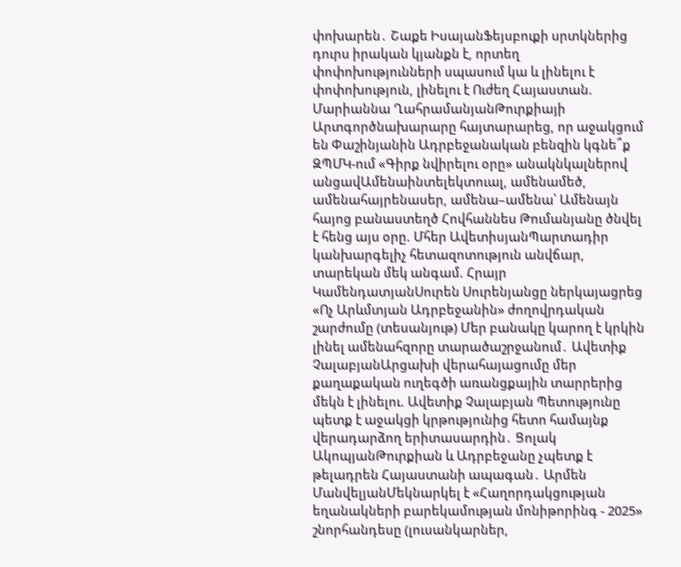փոխարեն․ Շաքե ԻսայանՖեյսբուքի սրտկներից դուրս իրական կյանքն է, որտեղ փոփոխությունների սպասում կա և լինելու է փոփոխություն, լինելու է Ուժեղ Հայաստան. Մարիաննա ՂահրամանյանԹուրքիայի Արտգործնախարարը հայտարարեց, որ աջակցում են Փաշինյանին Ադրբեջանական բենզին կգնե՞ք ԶՊՄԿ-ում «Գիրք նվիրելու օրը» անակնկալներով անցավԱմենաինտելեկտուալ, ամենամեծ, ամենահայրենասեր, ամենա–ամենա՝ Ամենայն հայոց բանաստեղծ Հովհաննես Թումանյանը ծնվել է հենց այս օրը. Մհեր ԱվետիսյանՊարտադիր կանխարգելիչ հետազոտություն անվճար, տարեկան մեկ անգամ. Հրայր ԿամենդատյանՍուրեն Սուրենյանցը ներկայացրեց «Ոչ Արևմտյան Ադրբեջանին» ժողովրդական շարժումը (տեսանյութ) Մեր բանակը կարող է կրկին լինել ամենահզորը տարածաշրջանում․ Ավետիք ՉալաբյանԱրցախի վերահայացումը մեր քաղաքական ուղեգծի առանցքային տարրերից մեկն է լինելու. Ավետիք Չալաբյան Պետությունը պետք է աջակցի կրթությունից հետո համայնք վերադարձող երիտասարդին․ Ցոլակ ԱկոպյանԹուրքիան և Ադրբեջանը չպետք է թելադրեն Հայաստանի ապագան․ Արմեն ՄանվելյանՄեկնարկել է «Հաղորդակցության եղանակների բարեկամության մոնիթորինգ - 2025» շնորհանդեսը (լուսանկարներ,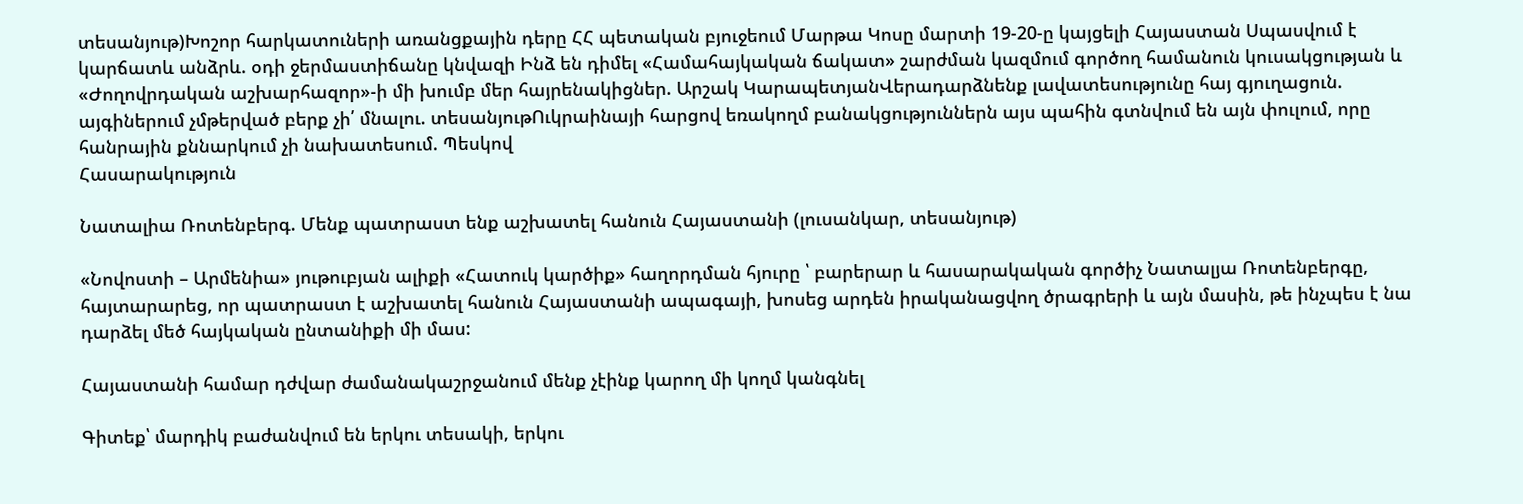տեսանյութ)Խոշոր հարկատուների առանցքային դերը ՀՀ պետական բյուջեում Մարթա Կոսը մարտի 19-20-ը կայցելի Հայաստան Սպասվում է կարճատև անձրև. օդի ջերմաստիճանը կնվազի Ինձ են դիմել «Համահայկական ճակատ» շարժման կազմում գործող համանուն կուսակցության և «Ժողովրդական աշխարհազոր»-ի մի խումբ մեր հայրենակիցներ. Արշակ ԿարապետյանՎերադարձնենք լավատեսությունը հայ գյուղացուն. այգիներում չմթերված բերք չի՛ մնալու. տեսանյութՈւկրաինայի հարցով եռակողմ բանակցություններն այս պահին գտնվում են այն փուլում, որը հանրային քննարկում չի նախատեսում. Պեսկով
Հասարակություն

Նատալիա Ռոտենբերգ. Մենք պատրաստ ենք աշխատել հանուն Հայաստանի (լուսանկար, տեսանյութ)

«Նովոստի – Արմենիա» յութուբյան ալիքի «Հատուկ կարծիք» հաղորդման հյուրը ՝ բարերար և հասարակական գործիչ Նատալյա Ռոտենբերգը, հայտարարեց, որ պատրաստ է աշխատել հանուն Հայաստանի ապագայի, խոսեց արդեն իրականացվող ծրագրերի և այն մասին, թե ինչպես է նա դարձել մեծ հայկական ընտանիքի մի մաս:

Հայաստանի համար դժվար ժամանակաշրջանում մենք չէինք կարող մի կողմ կանգնել

Գիտեք՝ մարդիկ բաժանվում են երկու տեսակի, երկու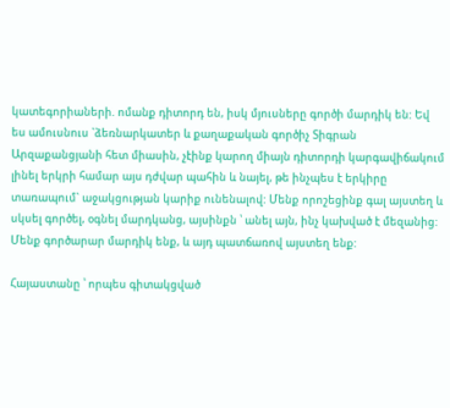կատեգորիաների. ոմանք դիտորդ են, իսկ մյուսները գործի մարդիկ են: Եվ ես ամուսնուս `ձեռնարկատեր և քաղաքական գործիչ Տիգրան Արզաքանցյանի հետ միասին, չէինք կարող միայն դիտորդի կարգավիճակում լինել երկրի համար այս դժվար պահին և նայել, թե ինչպես է երկիրը տառապում` աջակցության կարիք ունենալով: Մենք որոշեցինք գալ այստեղ և սկսել գործել, օգնել մարդկանց, այսինքն ՝ անել այն, ինչ կախված է մեզանից: Մենք գործարար մարդիկ ենք, և այդ պատճառով այստեղ ենք:

Հայաստանը ՝ որպես գիտակցված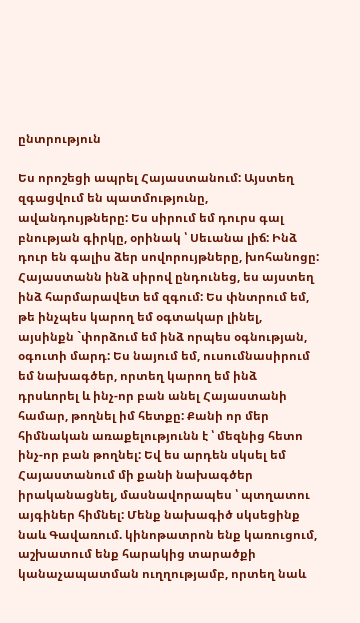ընտրություն

Ես որոշեցի ապրել Հայաստանում: Այստեղ զգացվում են պատմությունը, ավանդույթները: Ես սիրում եմ դուրս գալ բնության գիրկը, օրինակ ՝ Սեւանա լիճ: Ինձ դուր են գալիս ձեր սովորույթները, խոհանոցը: Հայաստանն ինձ սիրով ընդունեց, ես այստեղ ինձ հարմարավետ եմ զգում: Ես փնտրում եմ, թե ինչպես կարող եմ օգտակար լինել, այսինքն `փորձում եմ ինձ որպես օգնության, օգուտի մարդ: Ես նայում եմ, ուսումնասիրում եմ նախագծեր, որտեղ կարող եմ ինձ դրսևորել և ինչ-որ բան անել Հայաստանի համար, թողնել իմ հետքը: Քանի որ մեր հիմնական առաքելությունն է ՝ մեզնից հետո ինչ-որ բան թողնել: Եվ ես արդեն սկսել եմ Հայաստանում մի քանի նախագծեր իրականացնել, մասնավորապես ՝ պտղատու այգիներ հիմնել: Մենք նախագիծ սկսեցինք նաև Գավառում. կինոթատրոն ենք կառուցում, աշխատում ենք հարակից տարածքի կանաչապատման ուղղությամբ, որտեղ նաև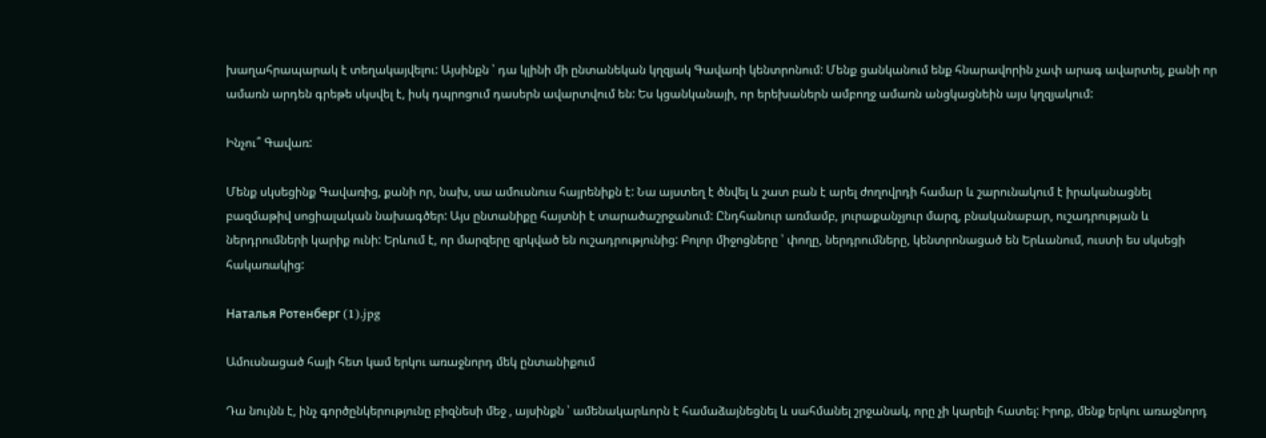խաղահրապարակ է տեղակայվելու: Այսինքն ՝ դա կլինի մի ընտանեկան կղզյակ Գավառի կենտրոնում: Մենք ցանկանում ենք հնարավորին չափ արագ ավարտել, քանի որ ամառն արդեն գրեթե սկսվել է, իսկ դպրոցում դասերն ավարտվում են: Ես կցանկանայի, որ երեխաներն ամբողջ ամառն անցկացնեին այս կղզյակում:

Ինչու՞ Գավառ:

Մենք սկսեցինք Գավառից, քանի որ, նախ, սա ամուսնուս հայրենիքն է: Նա այստեղ է ծնվել և շատ բան է արել ժողովրդի համար և շարունակում է իրականացնել բազմաթիվ սոցիալական նախագծեր: Այս ընտանիքը հայտնի է տարածաշրջանում: Ընդհանուր առմամբ, յուրաքանչյուր մարզ, բնականաբար, ուշադրության և ներդրումների կարիք ունի: Երևում է, որ մարզերը զրկված են ուշադրությունից: Բոլոր միջոցները ՝ փողը, ներդրումները, կենտրոնացած են Երևանում, ուստի ես սկսեցի հակառակից:

Наталья Ротенберг (1).jpg

Ամուսնացած հայի հետ կամ երկու առաջնորդ մեկ ընտանիքում

Դա նույնն է, ինչ գործընկերությունը բիզնեսի մեջ , այսինքն ՝ ամենակարևորն է համաձայնեցնել և սահմանել շրջանակ, որը չի կարելի հատել: Իրոք, մենք երկու առաջնորդ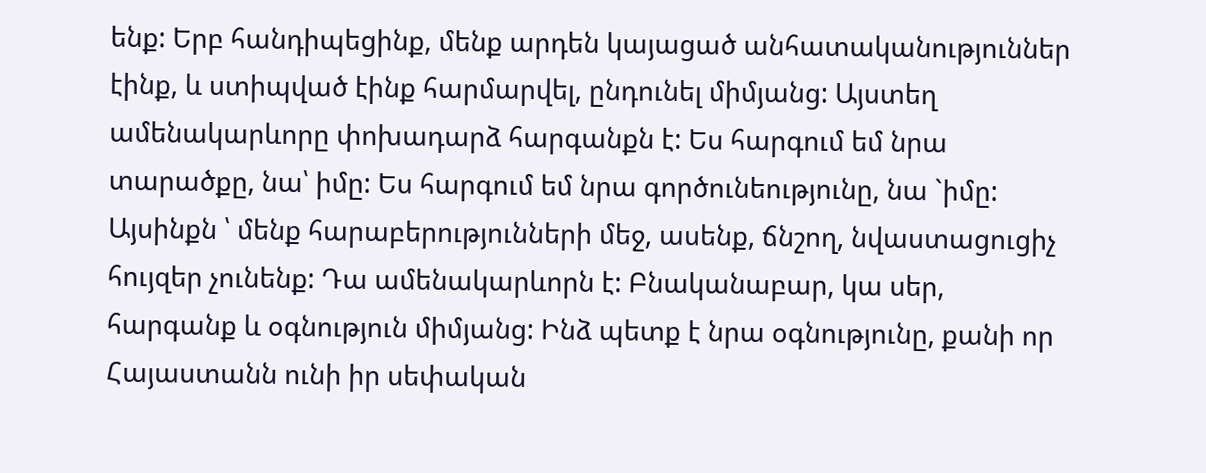ենք: Երբ հանդիպեցինք, մենք արդեն կայացած անհատականություններ էինք, և ստիպված էինք հարմարվել, ընդունել միմյանց: Այստեղ ամենակարևորը փոխադարձ հարգանքն է: Ես հարգում եմ նրա տարածքը, նա՝ իմը: Ես հարգում եմ նրա գործունեությունը, նա `իմը: Այսինքն ՝ մենք հարաբերությունների մեջ, ասենք, ճնշող, նվաստացուցիչ հույզեր չունենք: Դա ամենակարևորն է: Բնականաբար, կա սեր, հարգանք և օգնություն միմյանց: Ինձ պետք է նրա օգնությունը, քանի որ Հայաստանն ունի իր սեփական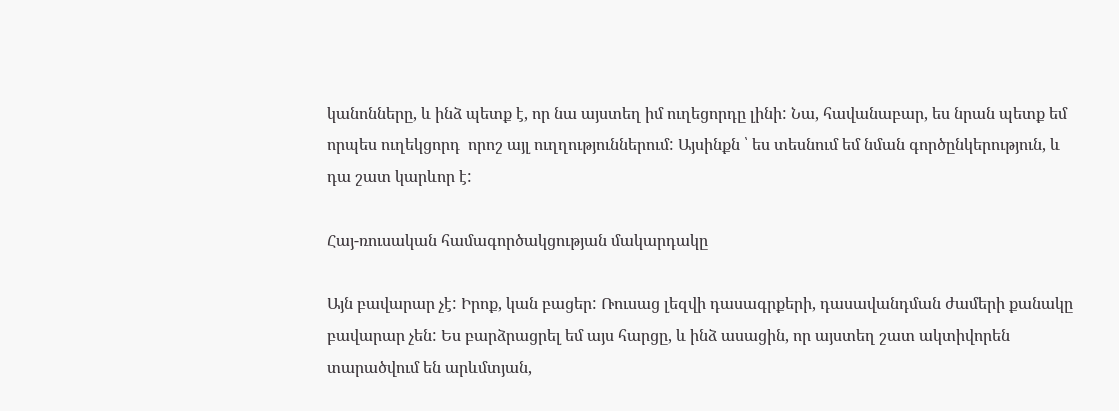կանոնները, և ինձ պետք է, որ նա այստեղ իմ ուղեցորդը լինի: Նա, հավանաբար, ես նրան պետք եմ որպես ուղեկցորդ  որոշ այլ ուղղություններում: Այսինքն ՝ ես տեսնում եմ նման գործընկերություն, և դա շատ կարևոր է:

Հայ-ռուսական համագործակցության մակարդակը

Այն բավարար չէ: Իրոք, կան բացեր: Ռուսաց լեզվի դասագրքերի, դասավանդման ժամերի քանակը բավարար չեն: Ես բարձրացրել եմ այս հարցը, և ինձ ասացին, որ այստեղ շատ ակտիվորեն տարածվում են արևմտյան,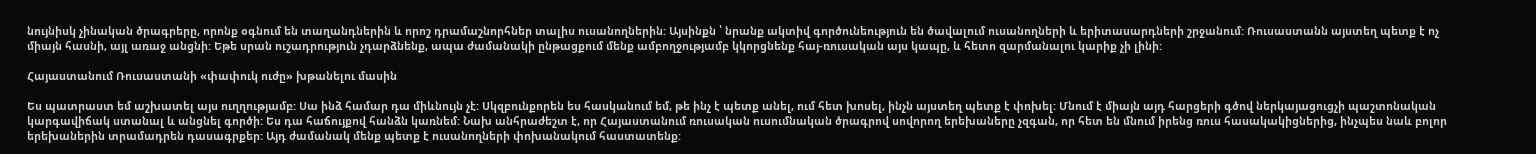նույնիսկ չինական ծրագրերը, որոնք օգնում են տաղանդներին և որոշ դրամաշնորհներ տալիս ուսանողներին: Այսինքն ՝ նրանք ակտիվ գործունեություն են ծավալում ուսանողների և երիտասարդների շրջանում: Ռուսաստանն այստեղ պետք է ոչ միայն հասնի, այլ առաջ անցնի: Եթե սրան ուշադրություն չդարձնենք, ապա ժամանակի ընթացքում մենք ամբողջությամբ կկորցնենք հայ-ռուսական այս կապը, և հետո զարմանալու կարիք չի լինի:

Հայաստանում Ռուսաստանի «փափուկ ուժը» խթանելու մասին

Ես պատրաստ եմ աշխատել այս ուղղությամբ: Սա ինձ համար դա միևնույն չէ: Սկզբունքորեն ես հասկանում եմ, թե ինչ է պետք անել, ում հետ խոսել, ինչն այստեղ պետք է փոխել: Մնում է միայն այդ հարցերի գծով ներկայացուցչի պաշտոնական կարգավիճակ ստանալ և անցնել գործի: Ես դա հաճույքով հանձն կառնեմ: Նախ անհրաժեշտ է, որ Հայաստանում ռուսական ուսումնական ծրագրով սովորող երեխաները չզգան, որ հետ են մնում իրենց ռուս հասակակիցներից, ինչպես նաև բոլոր երեխաներին տրամադրեն դասագրքեր: Այդ ժամանակ մենք պետք է ուսանողների փոխանակում հաստատենք: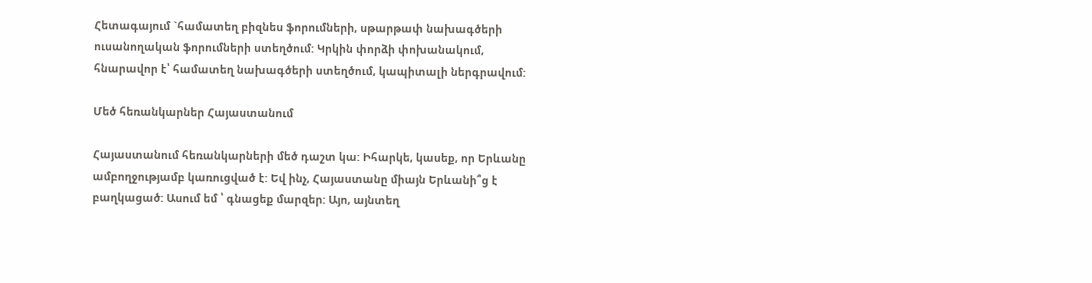Հետագայում `համատեղ բիզնես ֆորումների, սթարթափ նախագծերի ուսանողական ֆորումների ստեղծում: Կրկին փորձի փոխանակում, հնարավոր է՝ համատեղ նախագծերի ստեղծում, կապիտալի ներգրավում:

Մեծ հեռանկարներ Հայաստանում

Հայաստանում հեռանկարների մեծ դաշտ կա: Իհարկե, կասեք, որ Երևանը ամբողջությամբ կառուցված է: Եվ ինչ, Հայաստանը միայն Երևանի՞ց է բաղկացած: Ասում եմ ՝ գնացեք մարզեր: Այո, այնտեղ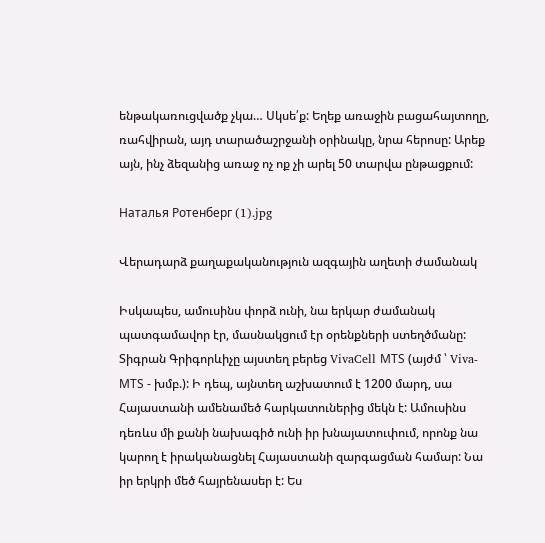ենթակառուցվածք չկա… Սկսե՛ք: Եղեք առաջին բացահայտողը, ռահվիրան, այդ տարածաշրջանի օրինակը, նրա հերոսը: Արեք այն, ինչ ձեզանից առաջ ոչ ոք չի արել 50 տարվա ընթացքում:

Наталья Ротенберг (1).jpg

Վերադարձ քաղաքականություն ազգային աղետի ժամանակ

Իսկապես, ամուսինս փորձ ունի, նա երկար ժամանակ պատգամավոր էր, մասնակցում էր օրենքների ստեղծմանը: Տիգրան Գրիգորևիչը այստեղ բերեց VivaCell МТS (այժմ ՝ Viva-МТS - խմբ.): Ի դեպ, այնտեղ աշխատում է 1200 մարդ, սա Հայաստանի ամենամեծ հարկատուներից մեկն է: Ամուսինս դեռևս մի քանի նախագիծ ունի իր խնայատուփում, որոնք նա կարող է իրականացնել Հայաստանի զարգացման համար: Նա իր երկրի մեծ հայրենասեր է: Ես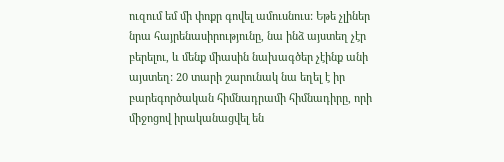ուզում եմ մի փոքր գովել ամուսնուս: Եթե չլիներ նրա հայրենասիրությունը, նա ինձ այստեղ չէր բերելու, և մենք միասին նախագծեր չէինք անի այստեղ: 20 տարի շարունակ նա եղել է իր բարեգործական հիմնադրամի հիմնադիրը, որի միջոցով իրականացվել են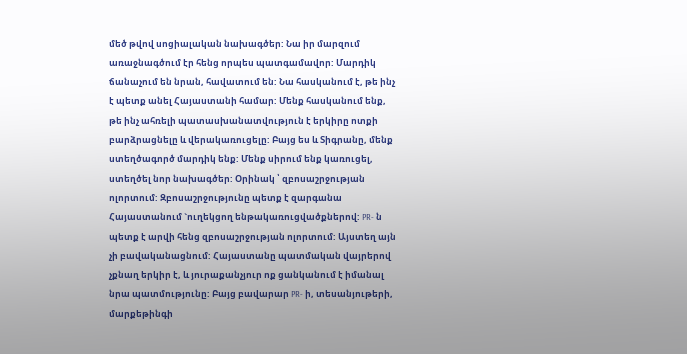մեծ թվով սոցիալական նախագծեր: Նա իր մարզում առաջնագծում էր հենց որպես պատգամավոր: Մարդիկ ճանաչում են նրան, հավատում են: Նա հասկանում է, թե ինչ է պետք անել Հայաստանի համար: Մենք հասկանում ենք, թե ինչ ահռելի պատասխանատվություն է երկիրը ոտքի բարձրացնելը և վերակառուցելը: Բայց ես և Տիգրանը, մենք ստեղծագործ մարդիկ ենք: Մենք սիրում ենք կառուցել, ստեղծել նոր նախագծեր: Օրինակ ՝ զբոսաշրջության ոլորտում: Զբոսաշրջությունը պետք է զարգանա Հայաստանում `ուղեկցող ենթակառուցվածքներով: PR- ն պետք է արվի հենց զբոսաշրջության ոլորտում: Այստեղ այն չի բավականացնում: Հայաստանը պատմական վայրերով չքնաղ երկիր է, և յուրաքանչյուր ոք ցանկանում է իմանալ նրա պատմությունը: Բայց բավարար PR- ի, տեսանյութերի, մարքեթինգի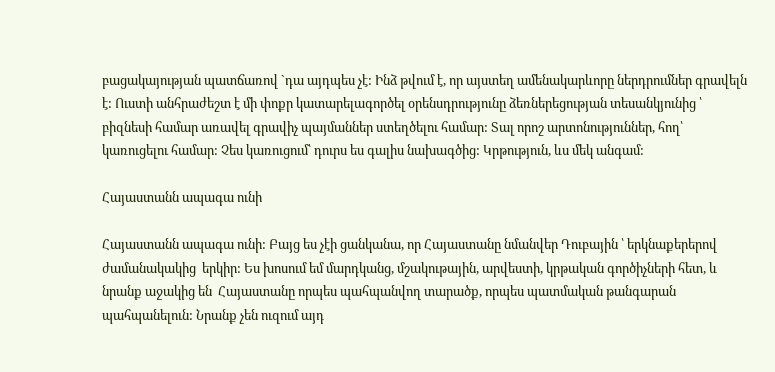բացակայության պատճառով `դա այդպես չէ: Ինձ թվում է, որ այստեղ ամենակարևորը ներդրումներ գրավելն է: Ուստի անհրաժեշտ է մի փոքր կատարելագործել օրենսդրությունը ձեռներեցության տեսանկյունից ՝ բիզնեսի համար առավել գրավիչ պայմաններ ստեղծելու համար: Տալ որոշ արտոնություններ, հող՝  կառուցելու համար: Չես կառուցում՝ դուրս ես գալիս նախագծից: Կրթություն, ևս մեկ անգամ:

Հայաստանն ապագա ունի

Հայաստանն ապագա ունի: Բայց ես չէի ցանկանա, որ Հայաստանը նմանվեր Դուբային ՝ երկնաքերերով ժամանակակից  երկիր: Ես խոսում եմ մարդկանց, մշակութային, արվեստի, կրթական գործիչների հետ, և նրանք աջակից են  Հայաստանը որպես պահպանվող տարածք, որպես պատմական թանգարան պահպանելուն: Նրանք չեն ուզում այդ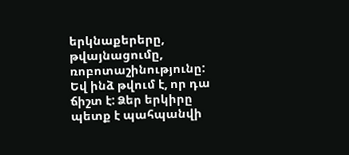երկնաքերերը, թվայնացումը, ռոբոտաշինությունը: Եվ ինձ թվում է, որ դա ճիշտ է: Ձեր երկիրը պետք է պահպանվի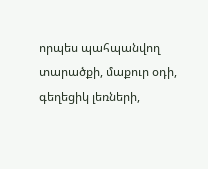որպես պահպանվող տարածքի, մաքուր օդի, գեղեցիկ լեռների,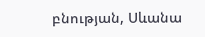բնության, Սևանա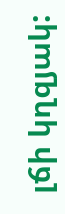լճի կղզյակ: